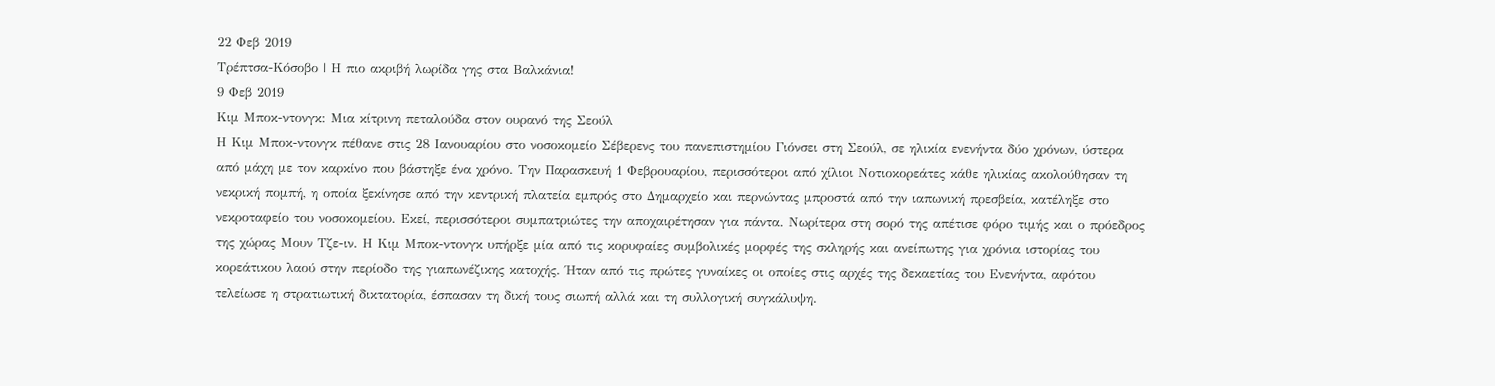22 Φεβ 2019
Τρέπτσα-Κόσοβο | Η πιο ακριβή λωρίδα γης στα Βαλκάνια!
9 Φεβ 2019
Κιμ Μποκ-ντονγκ: Μια κίτρινη πεταλούδα στον ουρανό της Σεούλ
Η Κιμ Μποκ-ντονγκ πέθανε στις 28 Ιανουαρίου στο νοσοκομείο Σέβερενς του πανεπιστημίου Γιόνσει στη Σεούλ, σε ηλικία ενενήντα δύο χρόνων, ύστερα από μάχη με τον καρκίνο που βάστηξε ένα χρόνο. Την Παρασκευή 1 Φεβρουαρίου, περισσότεροι από χίλιοι Νοτιοκορεάτες κάθε ηλικίας ακολούθησαν τη νεκρική πομπή, η οποία ξεκίνησε από την κεντρική πλατεία εμπρός στο Δημαρχείο και περνώντας μπροστά από την ιαπωνική πρεσβεία, κατέληξε στο νεκροταφείο του νοσοκομείου. Εκεί, περισσότεροι συμπατριώτες την αποχαιρέτησαν για πάντα. Νωρίτερα στη σορό της απέτισε φόρο τιμής και ο πρόεδρος της χώρας Μουν Τζε-ιν. Η Κιμ Μποκ-ντονγκ υπήρξε μία από τις κορυφαίες συμβολικές μορφές της σκληρής και ανείπωτης για χρόνια ιστορίας του κορεάτικου λαού στην περίοδο της γιαπωνέζικης κατοχής. Ήταν από τις πρώτες γυναίκες οι οποίες στις αρχές της δεκαετίας του Ενενήντα, αφότου τελείωσε η στρατιωτική δικτατορία, έσπασαν τη δική τους σιωπή αλλά και τη συλλογική συγκάλυψη.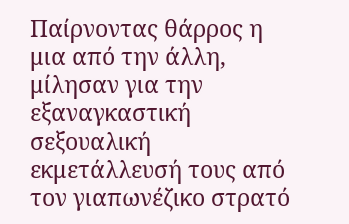Παίρνοντας θάρρος η μια από την άλλη, μίλησαν για την εξαναγκαστική σεξουαλική εκμετάλλευσή τους από τον γιαπωνέζικο στρατό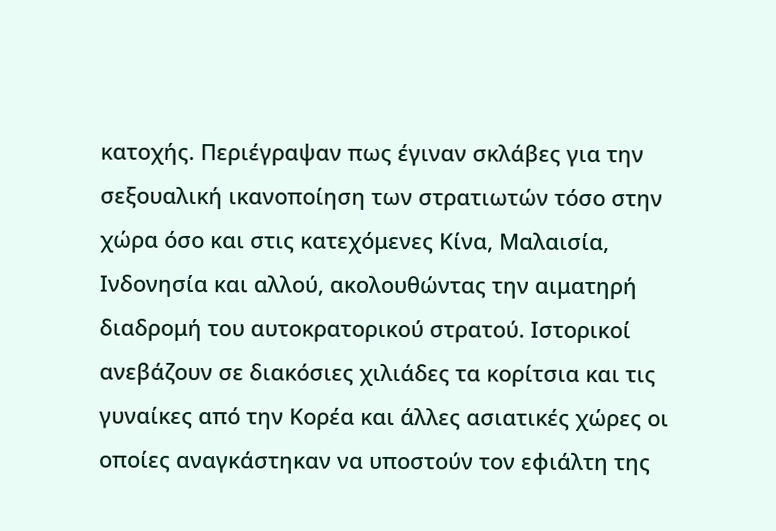κατοχής. Περιέγραψαν πως έγιναν σκλάβες για την σεξουαλική ικανοποίηση των στρατιωτών τόσο στην χώρα όσο και στις κατεχόμενες Κίνα, Μαλαισία, Ινδονησία και αλλού, ακολουθώντας την αιματηρή διαδρομή του αυτοκρατορικού στρατού. Ιστορικοί ανεβάζουν σε διακόσιες χιλιάδες τα κορίτσια και τις γυναίκες από την Κορέα και άλλες ασιατικές χώρες οι οποίες αναγκάστηκαν να υποστούν τον εφιάλτη της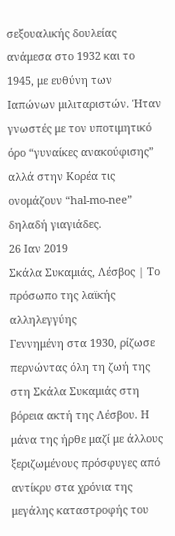σεξουαλικής δουλείας ανάμεσα στο 1932 και το 1945, με ευθύνη των Ιαπώνων μιλιταριστών. Ήταν γνωστές με τον υποτιμητικό όρο “γυναίκες ανακούφισης” αλλά στην Κορέα τις ονομάζουν “hal-mo-nee” δηλαδή γιαγιάδες.
26 Ιαν 2019
Σκάλα Συκαμιάς, Λέσβος | Το πρόσωπο της λαϊκής αλληλεγγύης
Γεννημένη στα 1930, ρίζωσε περνώντας όλη τη ζωή της στη Σκάλα Συκαμιάς στη βόρεια ακτή της Λέσβου. Η μάνα της ήρθε μαζί με άλλους ξεριζωμένους πρόσφυγες από αντίκρυ στα χρόνια της μεγάλης καταστροφής του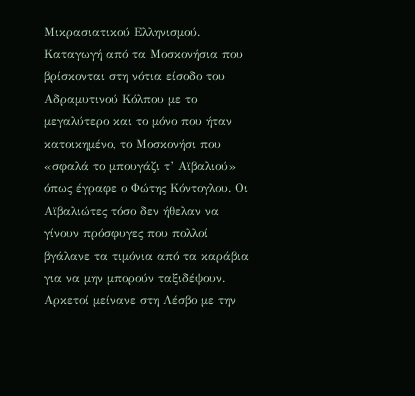Μικρασιατικού Ελληνισμού. Καταγωγή από τα Μοσκονήσια που βρίσκονται στη νότια είσοδο του Αδραμυτινού Κόλπου με το μεγαλύτερο και το μόνο που ήταν κατοικημένο, το Μοσκονήσι που «σφαλά το μπουγάζι τ’ Αϊβαλιού» όπως έγραφε ο Φώτης Κόντογλου. Οι Αϊβαλιώτες τόσο δεν ήθελαν να γίνουν πρόσφυγες που πολλοί βγάλανε τα τιμόνια από τα καράβια για να μην μπορούν ταξιδέψουν. Αρκετοί μείνανε στη Λέσβο με την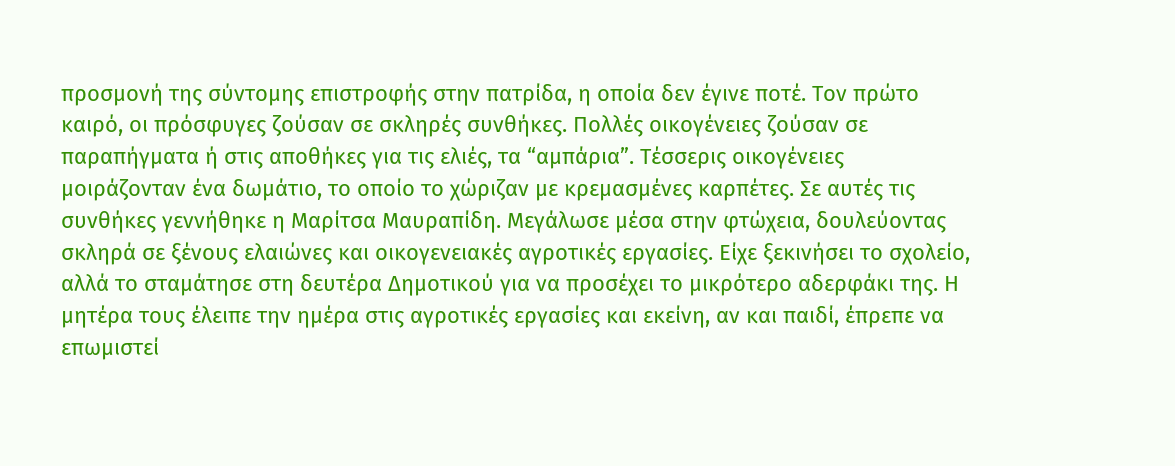προσμονή της σύντομης επιστροφής στην πατρίδα, η οποία δεν έγινε ποτέ. Τον πρώτο καιρό, οι πρόσφυγες ζούσαν σε σκληρές συνθήκες. Πολλές οικογένειες ζούσαν σε παραπήγματα ή στις αποθήκες για τις ελιές, τα “αμπάρια”. Τέσσερις οικογένειες μοιράζονταν ένα δωμάτιο, το οποίο το χώριζαν με κρεμασμένες καρπέτες. Σε αυτές τις συνθήκες γεννήθηκε η Μαρίτσα Μαυραπίδη. Μεγάλωσε μέσα στην φτώχεια, δουλεύοντας σκληρά σε ξένους ελαιώνες και οικογενειακές αγροτικές εργασίες. Είχε ξεκινήσει το σχολείο, αλλά το σταμάτησε στη δευτέρα Δημοτικού για να προσέχει το μικρότερο αδερφάκι της. Η μητέρα τους έλειπε την ημέρα στις αγροτικές εργασίες και εκείνη, αν και παιδί, έπρεπε να επωμιστεί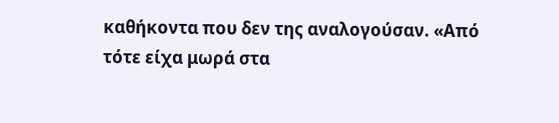καθήκοντα που δεν της αναλογούσαν. «Από τότε είχα μωρά στα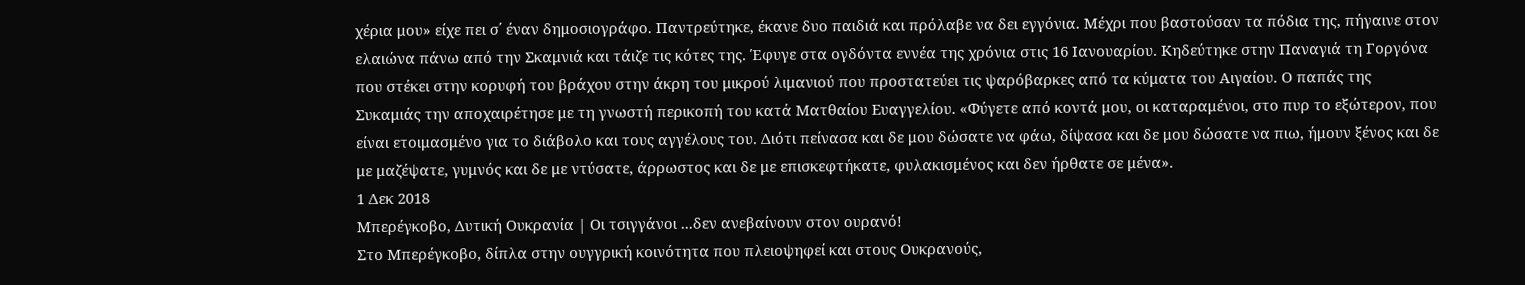χέρια μου» είχε πει σ΄ έναν δημοσιογράφο. Παντρεύτηκε, έκανε δυο παιδιά και πρόλαβε να δει εγγόνια. Μέχρι που βαστούσαν τα πόδια της, πήγαινε στον ελαιώνα πάνω από την Σκαμνιά και τάιζε τις κότες της. Έφυγε στα ογδόντα εννέα της χρόνια στις 16 Ιανουαρίου. Κηδεύτηκε στην Παναγιά τη Γοργόνα που στέκει στην κορυφή του βράχου στην άκρη του μικρού λιμανιού που προστατεύει τις ψαρόβαρκες από τα κύματα του Αιγαίου. Ο παπάς της Συκαμιάς την αποχαιρέτησε με τη γνωστή περικοπή του κατά Ματθαίου Ευαγγελίου. «Φύγετε από κοντά μου, οι καταραμένοι, στο πυρ το εξώτερον, που είναι ετοιμασμένο για το διάβολο και τους αγγέλους του. Διότι πείνασα και δε μου δώσατε να φάω, δίψασα και δε μου δώσατε να πιω, ήμουν ξένος και δε με μαζέψατε, γυμνός και δε με ντύσατε, άρρωστος και δε με επισκεφτήκατε, φυλακισμένος και δεν ήρθατε σε μένα».
1 Δεκ 2018
Μπερέγκοβο, Δυτική Ουκρανία | Οι τσιγγάνοι ...δεν ανεβαίνουν στον ουρανό!
Στο Μπερέγκοβο, δίπλα στην ουγγρική κοινότητα που πλειοψηφεί και στους Ουκρανούς,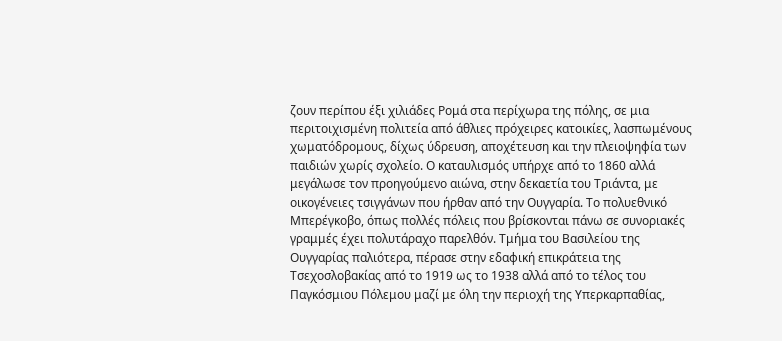ζουν περίπου έξι χιλιάδες Ρομά στα περίχωρα της πόλης, σε μια περιτοιχισμένη πολιτεία από άθλιες πρόχειρες κατοικίες, λασπωμένους χωματόδρομους, δίχως ύδρευση, αποχέτευση και την πλειοψηφία των παιδιών χωρίς σχολείο. Ο καταυλισμός υπήρχε από το 1860 αλλά μεγάλωσε τον προηγούμενο αιώνα, στην δεκαετία του Τριάντα, με οικογένειες τσιγγάνων που ήρθαν από την Ουγγαρία. Το πολυεθνικό Μπερέγκοβο, όπως πολλές πόλεις που βρίσκονται πάνω σε συνοριακές γραμμές έχει πολυτάραχο παρελθόν. Τμήμα του Βασιλείου της Ουγγαρίας παλιότερα, πέρασε στην εδαφική επικράτεια της Τσεχοσλοβακίας από το 1919 ως το 1938 αλλά από το τέλος του Παγκόσμιου Πόλεμου μαζί με όλη την περιοχή της Υπερκαρπαθίας,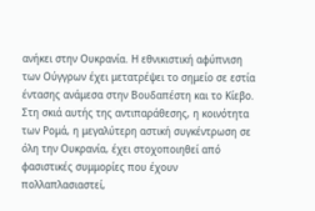ανήκει στην Ουκρανία. Η εθνικιστική αφύπνιση των Ούγγρων έχει μετατρέψει το σημείο σε εστία έντασης ανάμεσα στην Βουδαπέστη και το Κίεβο. Στη σκιά αυτής της αντιπαράθεσης, η κοινότητα των Ρομά, η μεγαλύτερη αστική συγκέντρωση σε όλη την Ουκρανία, έχει στοχοποιηθεί από φασιστικές συμμορίες που έχουν πολλαπλασιαστεί,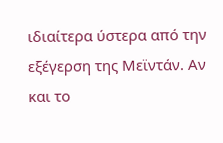ιδιαίτερα ύστερα από την εξέγερση της Μεϊντάν. Αν και το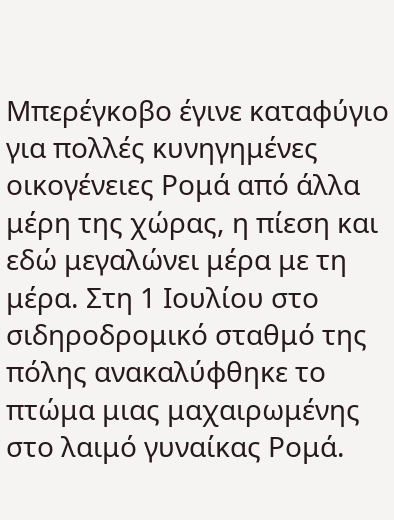Μπερέγκοβο έγινε καταφύγιο για πολλές κυνηγημένες οικογένειες Ρομά από άλλα μέρη της χώρας, η πίεση και εδώ μεγαλώνει μέρα με τη μέρα. Στη 1 Ιουλίου στο σιδηροδρομικό σταθμό της πόλης ανακαλύφθηκε το πτώμα μιας μαχαιρωμένης στο λαιμό γυναίκας Ρομά.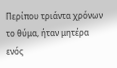Περίπου τριάντα χρόνων το θύμα, ήταν μητέρα ενός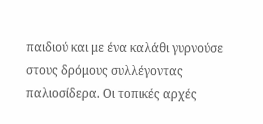παιδιού και με ένα καλάθι γυρνούσε στους δρόμους συλλέγοντας παλιοσίδερα. Οι τοπικές αρχές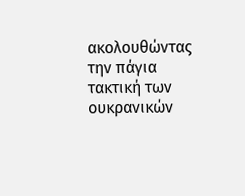ακολουθώντας την πάγια τακτική των ουκρανικών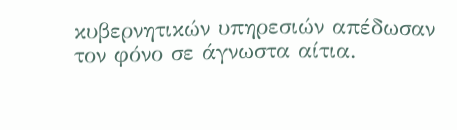κυβερνητικών υπηρεσιών απέδωσαν τον φόνο σε άγνωστα αίτια.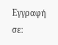Εγγραφή σε: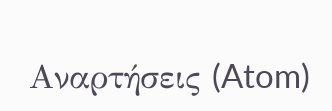Αναρτήσεις (Atom)